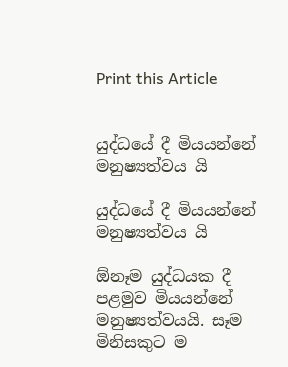Print this Article


යුද්ධයේ දී මියයන්නේ මනුෂ්‍යත්වය යි

යුද්ධයේ දී මියයන්නේ මනුෂ්‍යත්වය යි

ඕනෑම යුද්ධයක දී පළමුව මියයන්නේ මනුෂ්‍යත්වයයි. සෑම මිනිසකුට ම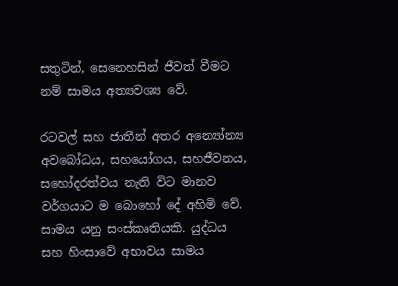සතුටින්, සෙනෙහසින් ජීවත් වීමට නම් සාමය අත්‍යවශ්‍ය වේ.

රටවල් සහ ජාතීන් අතර අන්‍යෝන්‍ය අවබෝධය, සහයෝගය, සහජීවනය, සහෝදරත්වය නැති විට මානව වර්ගයාට ම බොහෝ දේ අහිමි වේ. සාමය යනු සංස්කෘතියකි. යුද්ධය සහ හිංසාවේ අභාවය සාමය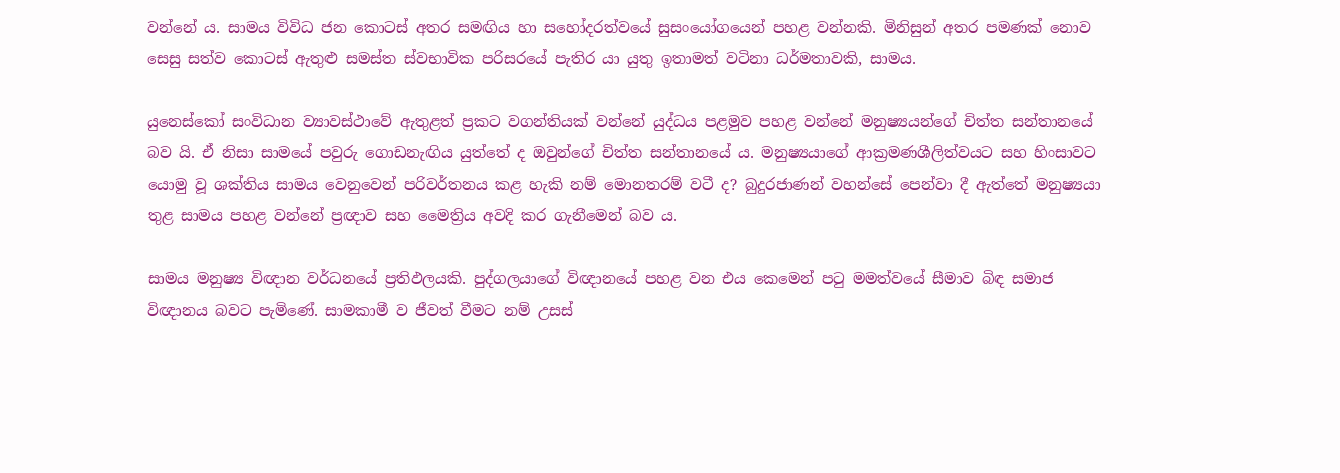වන්නේ ය. සාමය විවිධ ජන කොටස් අතර සමඟිය හා සහෝදරත්වයේ සුසංයෝගයෙන් පහළ වන්නකි. මිනිසුන් අතර පමණක් නොව සෙසු සත්ව කොටස් ඇතුළු සමස්ත ස්වභාවික පරිසරයේ පැතිර යා යුතු ඉතාමත් වටිනා ධර්මතාවකි, සාමය.

යුනෙස්කෝ සංවිධාන ව්‍යාවස්ථාවේ ඇතුළත් ප්‍රකට වගන්තියක් වන්නේ යුද්ධය පළමුව පහළ වන්නේ මනුෂ්‍යයන්ගේ චිත්ත සන්තානයේ බව යි. ඒ නිසා සාමයේ පවුරු ගොඩනැඟිය යුත්තේ ද ඔවුන්ගේ චිත්ත සන්තානයේ ය. මනුෂ්‍යයාගේ ආක්‍රමණශීලිත්වයට සහ හිංසාවට යොමු වූ ශක්තිය සාමය වෙනුවෙන් පරිවර්තනය කළ හැකි නම් මොනතරම් වටී ද? බුදුරජාණන් වහන්සේ පෙන්වා දී ඇත්තේ මනුෂ්‍යයා තුළ සාමය පහළ වන්නේ ප්‍රඥාව සහ මෛත්‍රිය අවදි කර ගැනීමෙන් බව ය.

සාමය මනුෂ්‍ය විඥාන වර්ධනයේ ප්‍රතිඵලයකි. පුද්ගලයාගේ විඥානයේ පහළ වන එය කෙමෙන් පටු මමත්වයේ සීමාව බිඳ සමාජ විඥානය බවට පැමිණේ. සාමකාමී ව ජීවත් වීමට නම් උසස්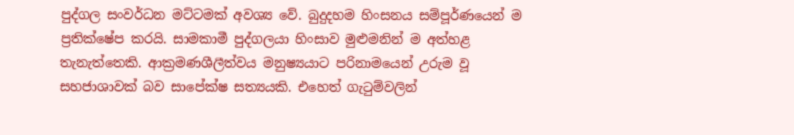පුද්ගල සංවර්ධන මට්ටමක් අවශ්‍ය වේ. බුදුදහම හිංසනය සම්පූර්ණයෙන් ම ප්‍රතික්ෂේප කරයි. සාමකාමී පුද්ගලයා හිංසාව මුළුමනින් ම අත්හළ තැනැත්තෙකි. ආක්‍රමණශීලීත්වය මනුෂ්‍යයාට පරිනාමයෙන් උරුම වූ සහජාශාවක් බව සාපේක්ෂ සත්‍යයකි. එහෙත් ගැටුම්වලින්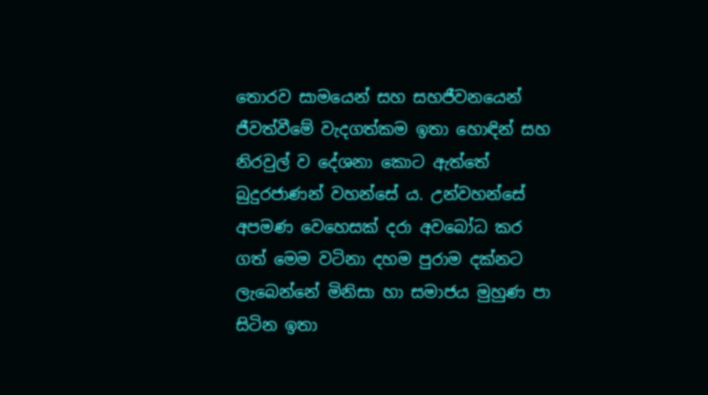තොරව සාමයෙන් සහ සහජීවනයෙන් ජීවත්වීමේ වැදගත්කම ඉතා හොඳින් සහ නිරවුල් ව දේශනා කොට ඇත්තේ බුදුරජාණන් වහන්සේ ය. උන්වහන්සේ අපමණ වෙහෙසක් දරා අවබෝධ කර ගත් මෙම වටිනා දහම පුරාම දක්නට ලැබෙන්නේ මිනිසා හා සමාජය මුහුණ පා සිටින ඉතා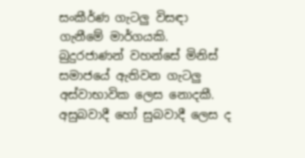සංකීර්ණ ගැටලු විසඳා ගැනීමේ මාර්ගයකි. බුදුරජාණන් වහන්සේ මිනිස් සමාජයේ ඇතිවන ගැටලු අස්වාභාවික ලෙස නොදකී. අසුබවාදී හෝ සුබවාදී ලෙස ද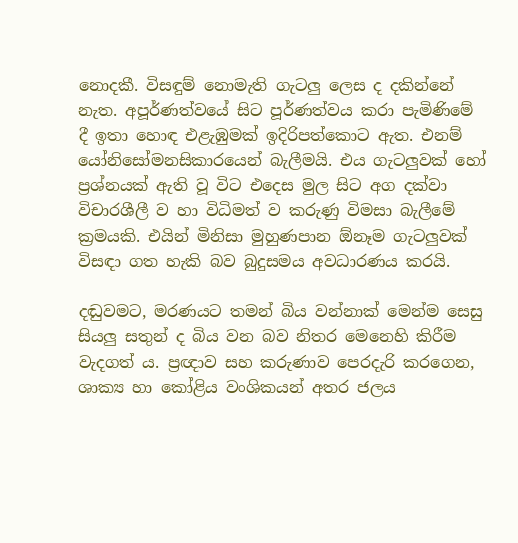නොදකී. විසඳුම් නොමැති ගැටලු ලෙස ද දකින්නේ නැත. අපූර්ණත්වයේ සිට පූර්ණත්වය කරා පැමිණිමේ දී ඉතා හොඳ එළැඹුමක් ඉදිරිපත්කොට ඇත. එනම් යෝනිසෝමනසිකාරයෙන් බැලීමයි. එය ගැටලුවක් හෝ ප්‍රශ්නයක් ඇති වූ විට එදෙස මුල සිට අග දක්වා විචාරශීලී ව හා විධිමත් ව කරුණු විමසා බැලීමේ ක්‍රමයකි. එයින් මිනිසා මුහුණපාන ඕනෑම ගැටලුවක් විසඳා ගත හැකි බව බුදුසමය අවධාරණය කරයි.

දඬුවමට, මරණයට තමන් බිය වන්නාක් මෙන්ම සෙසු සියලු සතුන් ද බිය වන බව නිතර මෙනෙහි කිරීම වැදගත් ය. ප්‍රඥාව සහ කරුණාව පෙරදැරි කරගෙන, ශාක්‍ය හා කෝළිය වංශිකයන් අතර ජලය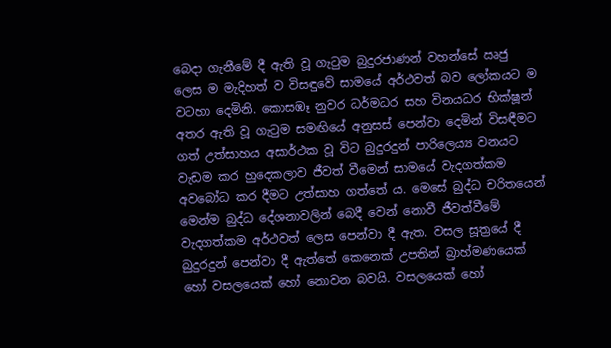බෙදා ගැනීමේ දී ඇති වූ ගැටුම බුදුරජාණන් වහන්සේ ඍජු ලෙස ම මැදිහත් ව විසඳුවේ සාමයේ අර්ථවත් බව ලෝකයට ම වටහා දෙමිනි. කොසඹෑ නුවර ධර්මධර සහ විනයධර භික්ෂූන් අතර ඇති වූ ගැටුම සමඟියේ අනුසස් පෙන්වා දෙමින් විසඳීමට ගත් උත්සාහය අසාර්ථක වූ විට බුදුරදුන් පාරිලෙය්‍ය වනයට වැඩම කර හුදෙකලාව ජීවත් වීමෙන් සාමයේ වැදගත්කම අවබෝධ කර දීමට උත්සාහ ගත්තේ ය. මෙසේ බුද්ධ චරිතයෙන් මෙන්ම බුද්ධ දේශනාවලින් බෙදී වෙන් නොවී ජීවත්වීමේ වැදගත්කම අර්ථවත් ලෙස පෙන්වා දී ඇත. වසල සූත්‍රයේ දී බුදුරදුන් පෙන්වා දී ඇත්තේ කෙනෙක් උපතින් බ්‍රාහ්මණයෙක් හෝ වසලයෙක් හෝ නොවන බවයි. වසලයෙක් හෝ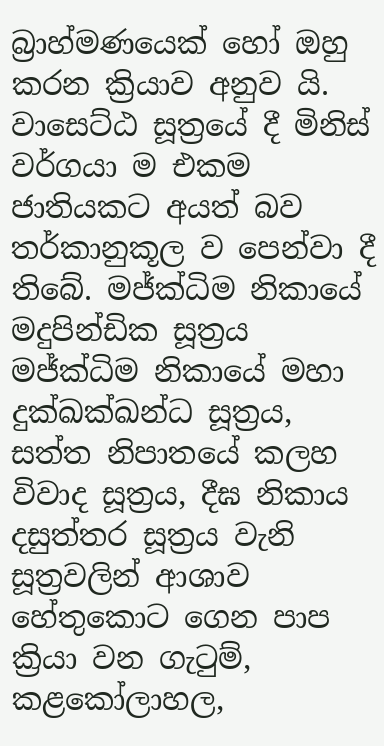බ්‍රාහ්මණයෙක් හෝ ඔහු කරන ක්‍රියාව අනුව යි. වාසෙට්ඨ සූත්‍රයේ දී මිනිස් වර්ගයා ම එකම ජාතියකට අයත් බව තර්කානුකූල ව පෙන්වා දී තිබේ. මජ්ක්‍ධිම නිකායේ මදුපින්ඩික සූත්‍රය මජ්ක්‍ධිම නිකායේ මහා දුක්ඛක්ඛන්ධ සූත්‍රය, සත්ත නිපාතයේ කලහ විවාද සූත්‍රය, දීඝ නිකාය දසුත්තර සූත්‍රය වැනි සූත්‍රවලින් ආශාව හේතුකොට ගෙන පාප ක්‍රියා වන ගැටුම්, කළකෝලාහල,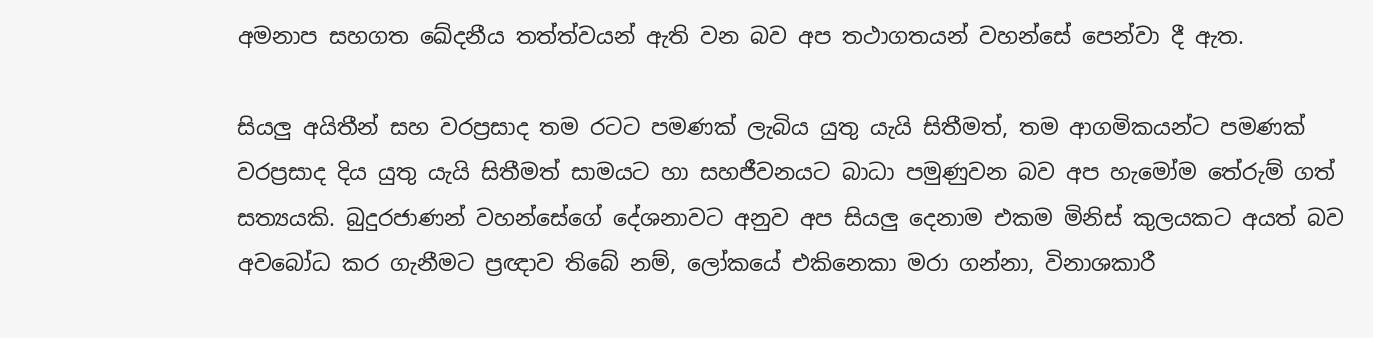අමනාප සහගත ඛේදනීය තත්ත්වයන් ඇති වන බව අප තථාගතයන් වහන්සේ පෙන්වා දී ඇත.

සියලු අයිතීන් සහ වරප්‍රසාද තම රටට පමණක් ලැබිය යුතු යැයි සිතීමත්, තම ආගමිකයන්ට පමණක් වරප්‍රසාද දිය යුතු යැයි සිතීමත් සාමයට හා සහජීවනයට බාධා පමුණුවන බව අප හැමෝම තේරුම් ගත් සත්‍යයකි. බුදුරජාණන් වහන්සේගේ දේශනාවට අනුව අප සියලු දෙනාම එකම මිනිස් කුලයකට අයත් බව අවබෝධ කර ගැනීමට ප්‍රඥාව තිබේ නම්, ලෝකයේ එකිනෙකා මරා ගන්නා, විනාශකාරී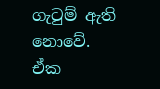ගැටුම් ඇති නොවේ. ඒක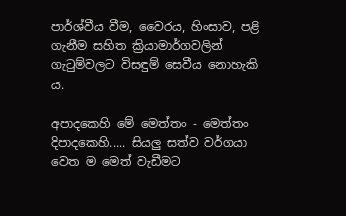පාර්ශ්වීය වීම, වෛරය, හිංසාව, පළි ගැනීම සහිත ක්‍රියාමාර්ගවලින් ගැටුම්වලට විසඳුම් සෙවීය නොහැකි ය.

අපාදකෙහි මේ මෙත්තං - මෙත්තං දිපාදකෙහි..... සියලු සත්ව වර්ගයා වෙත ම මෙත් වැඩීමට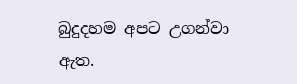බුදුදහම අපට උගන්වා ඇත.